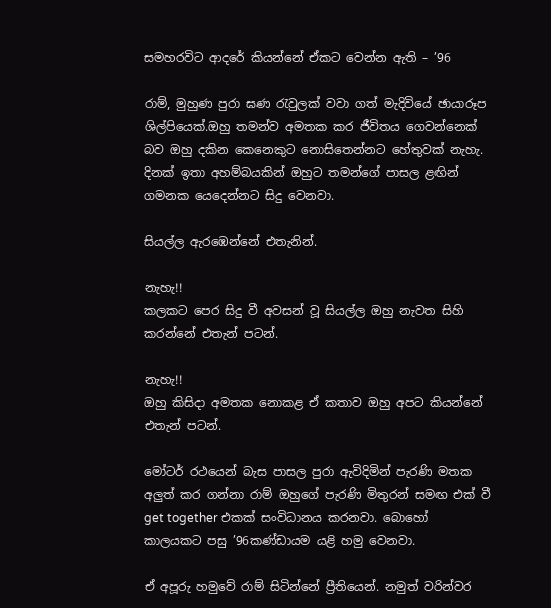සමහරවිට ආදරේ කියන්නේ ඒකට වෙන්න ඇති – ’96

රාම්, මුහුණ පුරා ඝණ රැවුලක් වවා ගත් මැදිවියේ ඡායාරූප ශිල්පියෙක්.ඔහු තමන්ව අමතක කර ජීවිතය ගෙවන්නෙක් බව ඔහු දකින කෙනෙකුට නොසිතෙන්නට හේතුවක් නැහැ. දිනක් ඉතා අහම්බයකින් ඔහුට තමන්ගේ පාසල ළඟින් ගමනක යෙදෙන්නට සිදු වෙනවා.

සියල්ල ඇරඹෙන්නේ එතැනින්.

නැහැ!!
කලකට පෙර සිදු වී අවසන් වූ සියල්ල ඔහු නැවත සිහි කරන්නේ එතැන් පටන්.

නැහැ!!
ඔහු කිසිදා අමතක නොකළ ඒ කතාව ඔහු අපට කියන්නේ එතැන් පටන්.

මෝටර් රථයෙන් බැස පාසල පුරා ඇවිදිමින් පැරණි මතක අලුත් කර ගන්නා රාම් ඔහුගේ පැරණි මිතුරන් සමඟ එක් වී get together එකක් සංවිධානය කරනවා. බොහෝ කාලයකට පසු ’96කණ්ඩායම යළි හමු වෙනවා.

ඒ අපූරු හමුවේ රාම් සිටින්නේ ප්‍රීතියෙන්. නමුත් වරින්වර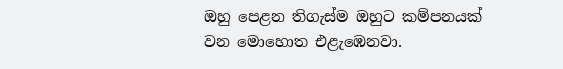ඔහු පෙළන තිගැස්ම ඔහුට කම්පනයක් වන මොහොත එළැඹෙනවා.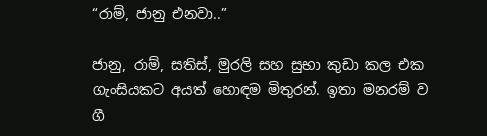“රාම්, ජානු එනවා..”

ජානු, රාම්, සතිස්, මුරලි සහ සුභා කුඩා කල එක ගැංසියකට අයත් හොඳම මිතුරන්. ඉතා මනරම් ව ගී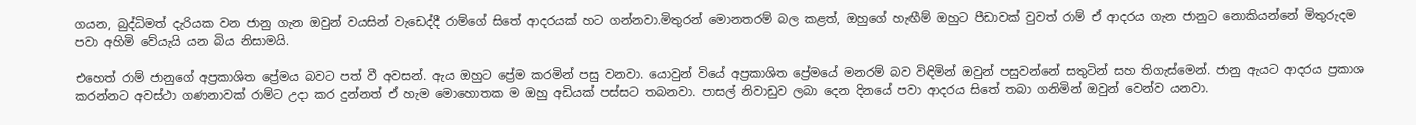ගයන, බුද්ධිමත් දැරියක වන ජානු ගැන ඔවුන් වයසින් වැඩෙද්දී රාම්ගේ සිතේ ආදරයක් හට ගන්නවා.මිතුරන් මොනතරම් බල කළත්, ඔහුගේ හැඟීම් ඔහුට පීඩාවක් වුවත් රාම් ඒ ආදරය ගැන ජානුට නොකියන්නේ මිතුරුදම පවා අහිමි වේයැයි යන බිය නිසාමයි.

එහෙත් රාම් ජානුගේ අප්‍රකාශිත ප්‍රේමය බවට පත් වී අවසන්. ඇය ඔහුට ප්‍රේම කරමින් පසු වනවා. යොවුන් වියේ අප්‍රකාශිත ප්‍රේමයේ මනරම් බව විඳිමින් ඔවුන් පසුවන්නේ සතුටින් සහ තිගැස්මෙන්. ජානු ඇයට ආදරය ප්‍රකාශ කරන්නට අවස්ථා ගණනාවක් රාම්ට උදා කර දුන්නත් ඒ හැම මොහොතක ම ඔහු අඩියක් පස්සට තබනවා. පාසල් නිවාඩුව ලබා දෙන දිනයේ පවා ආදරය සිතේ තබා ගනිමින් ඔවුන් වෙන්ව යනවා.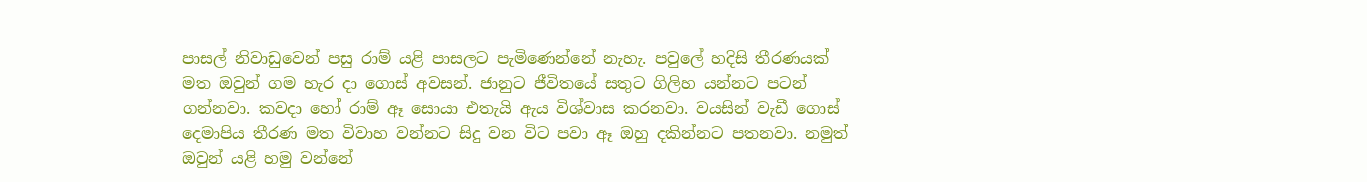පාසල් නිවාඩුවෙන් පසු රාම් යළි පාසලට පැමිණෙන්නේ නැහැ. පවුලේ හදිසි තීරණයක් මත ඔවුන් ගම හැර දා ගොස් අවසන්. ජානුට ජීවිතයේ සතුට ගිලිහ යන්නට පටන් ගන්නවා. කවදා හෝ රාම් ඈ සොයා එතැයි ඇය විශ්වාස කරනවා. වයසින් වැඩී ගොස් දෙමාපිය තීරණ මත විවාහ වන්නට සිදු වන විට පවා ඈ ඔහු දකින්නට පතනවා. නමුත් ඔවුන් යළි හමු වන්නේ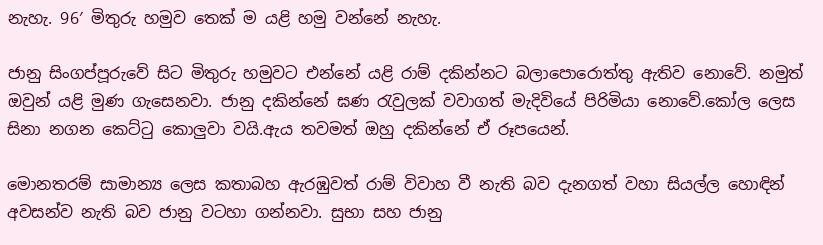නැහැ. 96′ මිතුරු හමුව තෙක් ම යළි හමු වන්නේ නැහැ.

ජානු සිංගප්පූරුවේ සිට මිතුරු හමුවට එන්නේ යළි රාම් දකින්නට බලාපොරොත්තු ඇතිව නොවේ. නමුත් ඔවුන් යළි මුණ ගැසෙනවා. ජානු දකින්නේ ඝණ රැවුලක් වවාගත් මැදිවියේ පිරිමියා නොවේ.කෝල ලෙස සිනා නගන කෙට්ටු කොලුවා වයි.ඇය තවමත් ඔහු දකින්නේ ඒ රූපයෙන්.

මොනතරම් සාමාන්‍ය ලෙස කතාබහ ඇරඹුවත් රාම් විවාහ වී නැති බව දැනගත් වහා සියල්ල හොඳින් අවසන්ව නැති බව ජානු වටහා ගන්නවා. සුභා සහ ජානු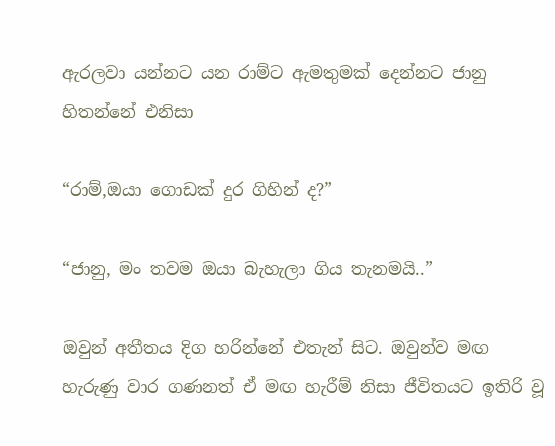ඇරලවා යන්නට යන රාම්ට ඇමතුමක් දෙන්නට ජානු හිතන්නේ එනිසා

“රාම්,ඔයා ගොඩක් දුර ගිහින් ද?”

“ජානු, මං තවම ඔයා බැහැලා ගිය තැනමයි..”

ඔවුන් අතීතය දිග හරින්නේ එතැන් සිට. ඔවුන්ව මඟ හැරුණු වාර ගණනත් ඒ මඟ හැරීම් නිසා ජීවිතයට ඉතිරි වූ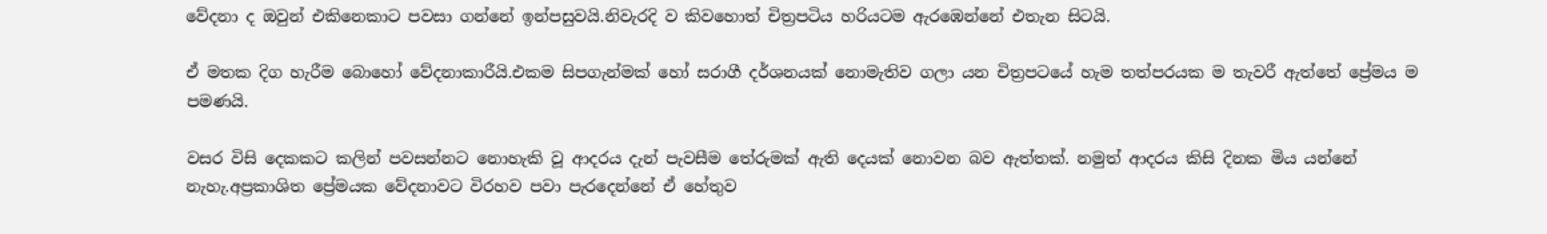වේදනා ද ඔවුන් එකිනෙකාට පවසා ගන්නේ ඉන්පසුවයි.නිවැරදි ව කිවහොත් චිත්‍රපටිය හරියටම ඇරඹෙන්නේ එතැන සිටයි.

ඒ මතක දිග හැරීම බොහෝ වේදනාකාරීයි.එකම සිපගැන්මක් හෝ සරාගී දර්ශනයක් නොමැතිව ගලා යන චිත්‍රපටයේ හැම තත්පරයක ම තැවරී ඇත්තේ ප්‍රේමය ම පමණයි.

වසර විසි දෙකකට කලින් පවසන්නට නොහැකි වූ ආදරය දැන් පැවසීම තේරුමක් ඇති දෙයක් නොවන බව ඇත්තක්. නමුත් ආදරය කිසි දිනක මිය යන්නේ නැහැ.අප්‍රකාශිත ප්‍රේමයක වේදනාවට විරහව පවා පැරදෙන්නේ ඒ හේතුව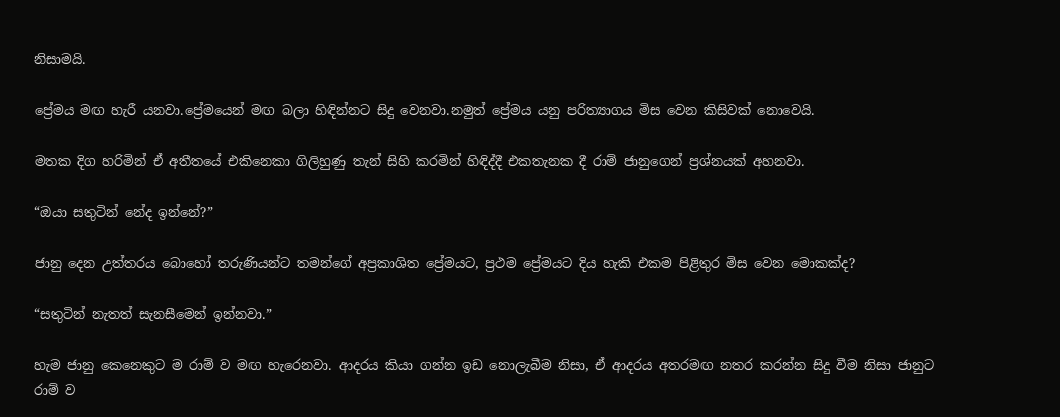නිසාමයි.

ප්‍රේමය මඟ හැරී යනවා.ප්‍රේමයෙන් මඟ බලා හිඳින්නට සිදු වෙනවා.නමුත් ප්‍රේමය යනු පරිත්‍යාගය මිස වෙන කිසිවක් නොවෙයි.

මතක දිග හරිමින් ඒ අතීතයේ එකිනෙකා ගිලිහුණු තැන් සිහි කරමින් හිඳිද්දී එකතැනක දී රාම් ජානුගෙන් ප්‍රශ්නයක් අහනවා.

“ඔයා සතුටින් නේද ඉන්නේ?”

ජානු දෙන උත්තරය බොහෝ තරුණියන්ට තමන්ගේ අප්‍රකාශිත ප්‍රේමයට, ප්‍රථම ප්‍රේමයට දිය හැකි එකම පිළිතුර මිස වෙන මොකක්ද?

“සතුටින් නැතත් සැනසීමෙන් ඉන්නවා.”

හැම ජානු කෙනෙකුට ම රාම් ව මඟ හැරෙනවා. ආදරය කියා ගන්න ඉඩ නොලැබීම නිසා, ඒ ආදරය අතරමඟ නතර කරන්න සිදු වීම නිසා ජානුට රාම් ව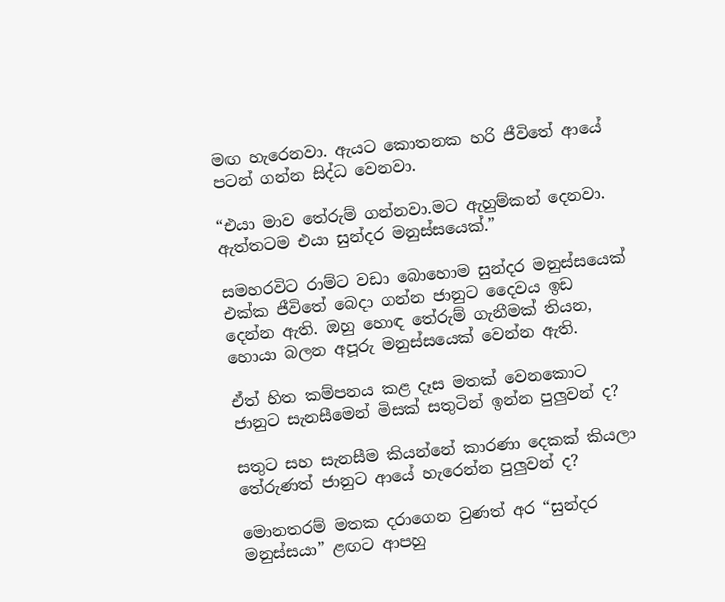මඟ හැරෙනවා. ඇයට කොතනක හරි ජීවිතේ ආයේ පටන් ගන්න සිද්ධ වෙනවා.

“එයා මාව තේරුම් ගන්නවා.මට ඇහුම්කන් දෙනවා. ඇත්තටම එයා සුන්දර මනුස්සයෙක්.”

සමහරවිට රාම්ට වඩා බොහොම සුන්දර මනුස්සයෙක් එක්ක ජීවිතේ බෙදා ගන්න ජානුට දෛවය ඉඩ දෙන්න ඇති. ඔහු හොඳ තේරුම් ගැනීමක් තියන, හොයා බලන අපූරු මනුස්සයෙක් වෙන්න ඇති.

ඒත් හිත කම්පනය කළ දෑස මතක් වෙනකොට ජානුට සැනසීමෙන් මිසක් සතුටින් ඉන්න පුලුවන් ද?

සතුට සහ සැනසීම කියන්නේ කාරණා දෙකක් කියලා තේරුණත් ජානුට ආයේ හැරෙන්න පුලුවන් ද?

මොනතරම් මතක දරාගෙන වුණත් අර “සුන්දර මනුස්සයා” ළඟට ආපහු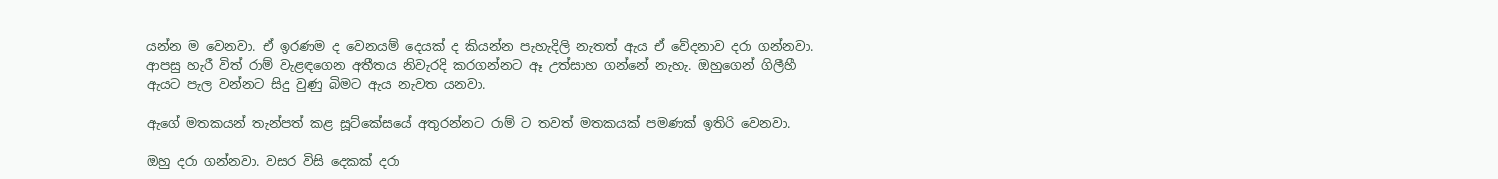යන්න ම වෙනවා. ඒ ඉරණම ද වෙනයම් දෙයක් ද කියන්න පැහැදිලි නැතත් ඇය ඒ වේදනාව දරා ගන්නවා. ආපසු හැරී විත් රාම් වැළඳගෙන අතීතය නිවැරදි කරගන්නට ඈ උත්සාහ ගන්නේ නැහැ. ඔහුගෙන් ගිලීහී ඇයට පැල වන්නට සිදු වුණු බිමට ඇය නැවත යනවා.

ඇගේ මතකයන් තැන්පත් කළ සූට්කේසයේ අතුරන්නට රාම් ට තවත් මතකයක් පමණක් ඉතිරි වෙනවා.

ඔහු දරා ගන්නවා. වසර විසි දෙකක් දරා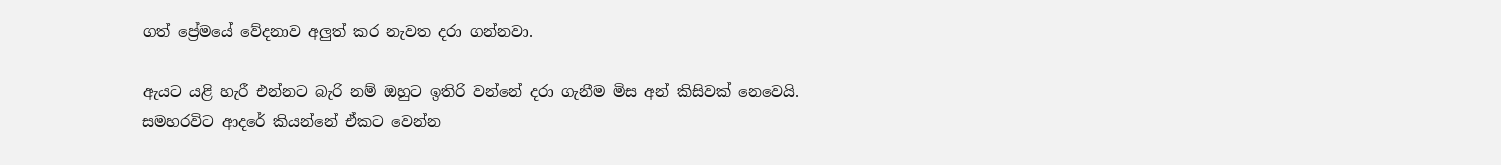ගත් ප්‍රේමයේ වේදනාව අලුත් කර නැවත දරා ගන්නවා.

ඇයට යළි හැරී එන්නට බැරි නම් ඔහුට ඉතිරි වන්නේ දරා ගැනීම මිස අන් කිසිවක් නෙවෙයි. සමහරවිට ආදරේ කියන්නේ ඒකට වෙන්න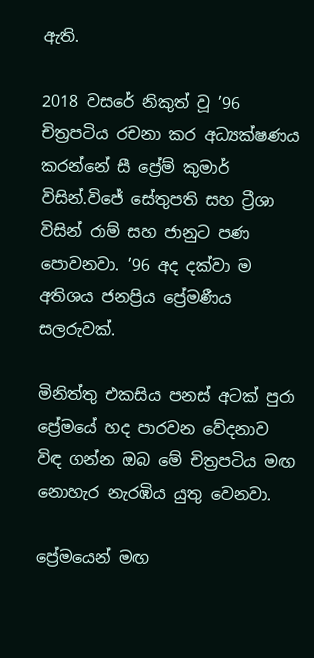ඇති.

2018 වසරේ නිකුත් වූ ’96 චිත්‍රපටිය රචනා කර අධ්‍යක්ෂණය කරන්නේ සී ප්‍රේම් කුමාර් විසින්.විජේ සේතුපති සහ ට්‍රීශා විසින් රාම් සහ ජානුට පණ පොවනවා. ’96 අද දක්වා ම අතිශය ජනප්‍රිය ප්‍රේමණීය සලරුවක්.

මිනිත්තු එකසිය පනස් අටක් පුරා ප්‍රේමයේ හද පාරවන වේදනාව විඳ ගන්න ඔබ මේ චිත්‍රපටිය මඟ නොහැර නැරඹිය යුතු වෙනවා.

ප්‍රේමයෙන් මඟ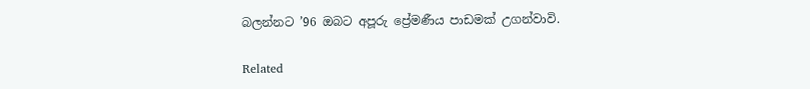බලන්නට ’96 ඔබට අපූරු ප්‍රේමණීය පාඩමක් උගන්වාවි.

Related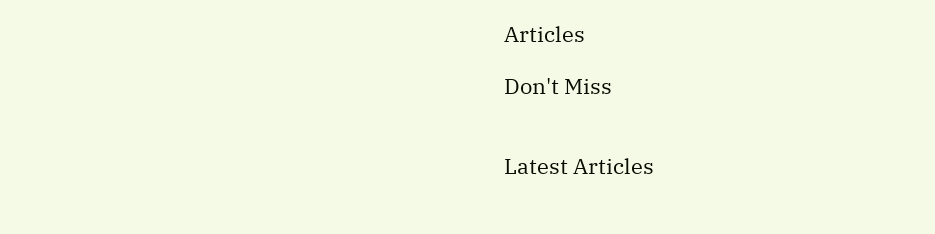Articles

Don't Miss


Latest Articles